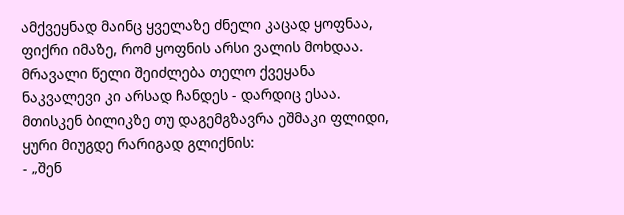ამქვეყნად მაინც ყველაზე ძნელი კაცად ყოფნაა,
ფიქრი იმაზე, რომ ყოფნის არსი ვალის მოხდაა.
მრავალი წელი შეიძლება თელო ქვეყანა
ნაკვალევი კი არსად ჩანდეს - დარდიც ესაა.
მთისკენ ბილიკზე თუ დაგემგზავრა ეშმაკი ფლიდი,
ყური მიუგდე რარიგად გლიქნის:
- „შენ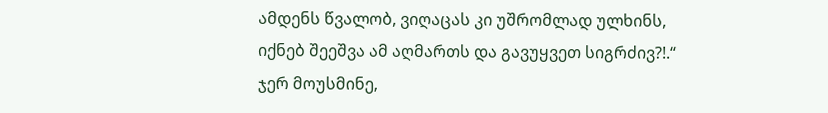ამდენს წვალობ, ვიღაცას კი უშრომლად ულხინს,
იქნებ შეეშვა ამ აღმართს და გავუყვეთ სიგრძივ?!.“
ჯერ მოუსმინე,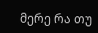მერე რა თუ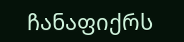ჩანაფიქრს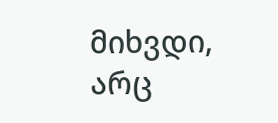მიხვდი,
არც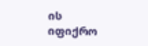ის იფიქრო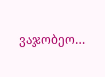ვაჯობეო…